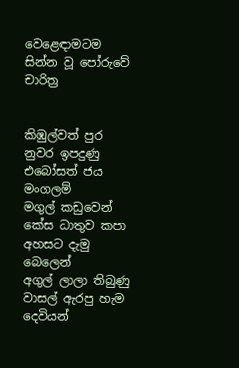වෙළෙඳාමටම සින්න වූ පෝරුවේ චාරිත්‍ර


කිඹුල්වත් පුර නුවර ඉපදුණු එබෝසත් ජය මංගලම්
මගුල් කඩුවෙන් කේස ධාතුව කපා අහසට දැමු බෙලෙන්
අගුල් ලාලා තිබුණු වාසල් ඇරපු හැම දෙවියන්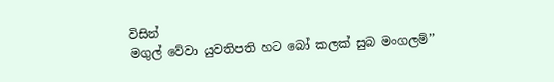විසින්
මගුල් වේවා යුවතිපති හට බෝ කලක් සුබ මංගලම්’’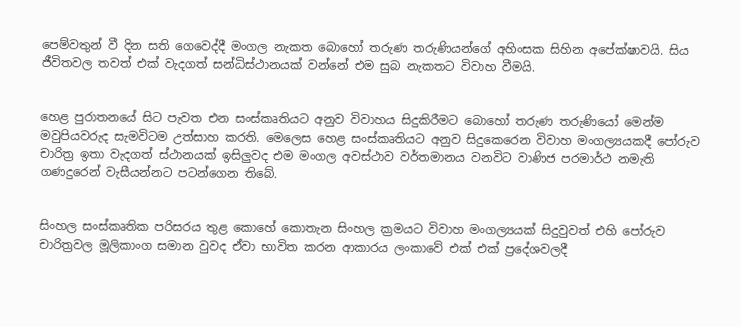පෙම්වතුන් වී දින සති ගෙවෙද්දී මංගල නැකත බොහෝ තරුණ තරුණියන්ගේ අහිංසක සිහින අපේක්ෂාවයි. සිය ජීවිතවල තවත් එක් වැදගත් සන්ධිස්ථානයක් වන්නේ එම සුබ නැකතට විවාහ වීමයි.


හෙළ පුරාතනයේ සිට පැවත එන සංස්කෘතියට අනුව විවාහය සිදුකිරීමට බොහෝ තරුණ තරුණියෝ මෙන්ම මවුපියවරුද සැමවිටම උත්සාහ කරති. මෙලෙස හෙළ සංස්කෘතියට අනුව සිදුකෙරෙන විවාහ මංගල්‍යයකදී පෝරුව චාරිත්‍ර ඉතා වැදගත් ස්ථානයක් ඉසිලු‍වද එම මංගල අවස්ථාව වර්තමානය වනවිට වාණිජ පරමාර්ථ නමැති ගණදුරෙන් වැසීයන්නට පටන්ගෙන තිබේ.


සිංහල සංස්කෘතික පරිසරය තුළ කොහේ කොතැන සිංහල ක්‍රමයට විවාහ මංගල්‍යයක් සිදුවුවත් එහි පෝරුව චාරිත්‍රවල මූලිකාංග සමාන වුවද ඒවා භාවිත කරන ආකාරය ලංකාවේ එක් එක් ප්‍රදේශවලදී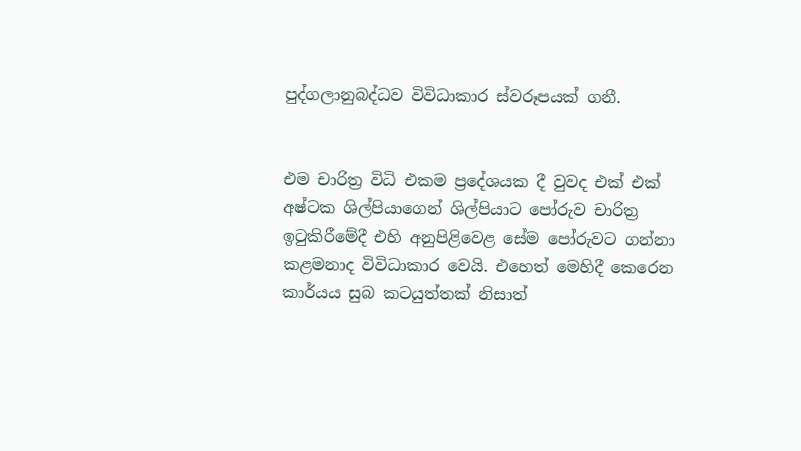පුද්ගලානුබද්ධව විවිධාකාර ස්වරූපයක් ගනී.


එම චාරිත්‍ර විධි එකම ප්‍රදේශයක දී වුවද එක් එක් අෂ්ටක ශිල්පියාගෙන් ශිල්පියාට පෝරුව චාරිත්‍ර ඉටුකිරීමේදී එහි අනුපිළිවෙළ සේම පෝරුවට ගන්නා කළමනාද විවිධාකාර වෙයි. එහෙත් මෙහිදී කෙරෙන කාර්යය සුබ කටයුත්තක් නිසාත්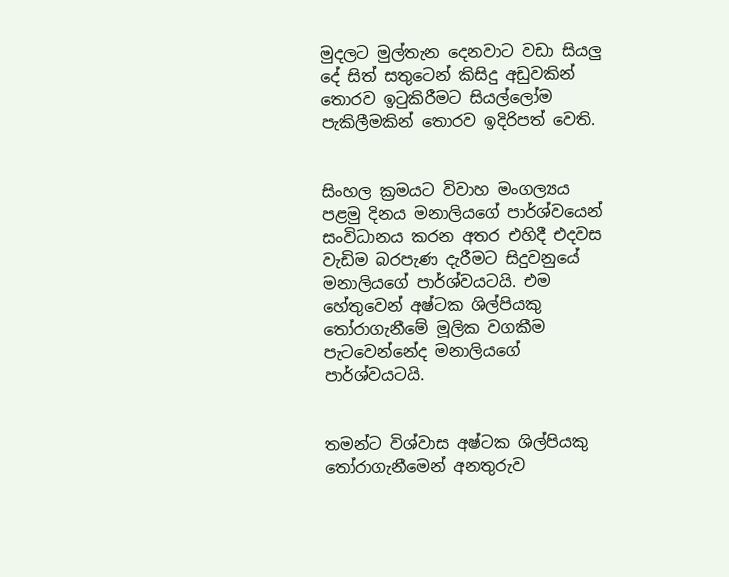මුදලට මුල්තැන දෙනවාට වඩා සියලු‍ දේ සිත් සතුටෙන් කිසිදු අඩුවකින් තොරව ඉටුකිරීමට සියල්ලෝම පැකිලීමකින් තොරව ඉදිරිපත් වෙති.


සිංහල ක්‍රමයට විවාහ මංගල්‍යය පළමු දිනය මනාලියගේ පාර්ශ්වයෙන් සංවිධානය කරන අතර එහිදී එදවස වැඩිම බරපැණ දැරීමට සිදුවනුයේ මනාලියගේ පාර්ශ්වයටයි. එම හේතුවෙන් අෂ්ටක ශිල්පියකු තෝරාගැනීමේ මූලික වගකීම පැටවෙන්නේද මනාලියගේ පාර්ශ්වයටයි.


තමන්ට විශ්වාස අෂ්ටක ශිල්පියකු තෝරාගැනීමෙන් අනතුරුව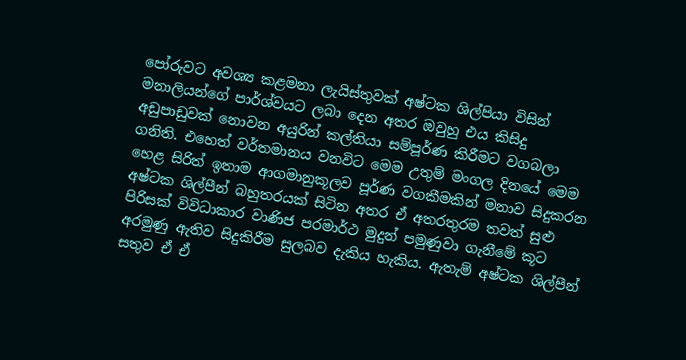පෝරුවට අවශ්‍ය කළමනා ලැයිස්තුවක් අෂ්ටක ශිල්පියා විසින් මනාලියන්ගේ පාර්ශ්වයට ලබා දෙන අතර ඔවුහු එය කිසිදු අඩුපාඩුවක් නොවන අයුරින් කල්තියා සම්පූර්ණ කිරීමට වගබලා ගනිති. එහෙත් වර්තමානය වනවිට මෙම උතුම් මංගල දිනයේ මෙම හෙළ සිරිත් ඉතාම ආගමානුකූලව පූර්ණ වගකීමකින් මනාව සිදුකරන අෂ්ටක ශිල්පීන් බහුතරයක් සිටින අතර ඒ අතරතුරම තවත් සුළු පිරිසක් විවිධාකාර වාණිජ පරමාර්ථ මුදුන් පමුණුවා ගැනීමේ කූට අරමුණු ඇතිව සිදුකිරීම සුලබව දැකිය හැකිය. ඇතැම් අෂ්ටක ශිල්පීන් සතුව ඒ ඒ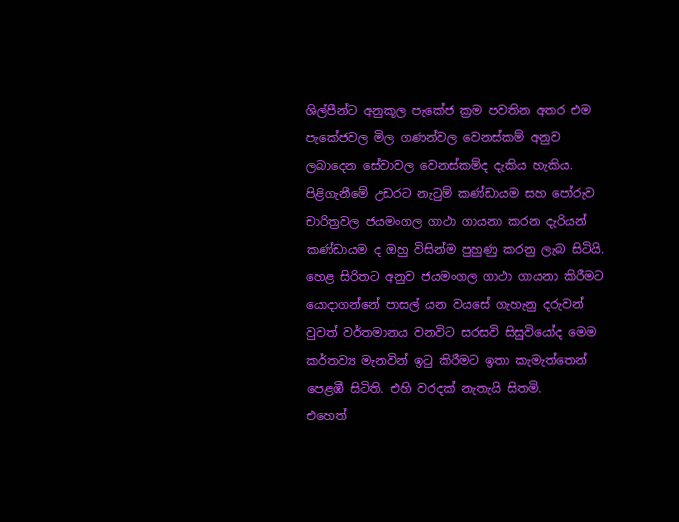ශිල්පීන්ට අනුකූල පැකේජ ක්‍රම පවතින අතර එම පැකේජවල මිල ගණන්වල වෙනස්කම් අනුව ලබාදෙන සේවාවල වෙනස්කම්ද දැකිය හැකිය. පිළිගැනීමේ උඩරට නැටුම් කණ්ඩායම සහ පෝරුව චාරිත්‍රවල ජයමංගල ගාථා ගායනා කරන දැරියන් කණ්ඩායම ද ඔහු විසින්ම පුහුණු කරනු ලැබ සිටියි. හෙළ සිරිතට අනුව ජයමංගල ගාථා ගායනා කිරීමට යොදාගන්නේ පාසල් යන වයසේ ගැහැනු දරුවන් වුවත් වර්තමානය වනවිට සරසවි සිසුවියෝද මෙම කර්තව්‍ය මැනවින් ඉටු කිරීමට ඉතා කැමැත්තෙන් පෙළඹී සිටිති. එහි වරදක් නැතැයි සිතමි.
එහෙත්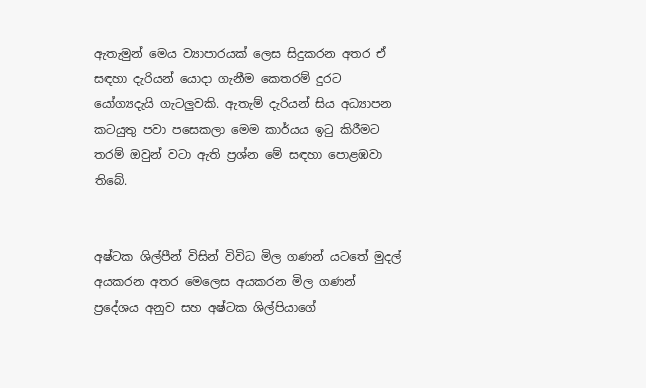ඇතැමුන් මෙය ව්‍යාපාරයක් ලෙස සිදුකරන අතර ඒ සඳහා දැරියන් යොදා ගැනීම කෙතරම් දුරට යෝග්‍යදැයි ගැටලු‍වකි. ඇතැම් දැරියන් සිය අධ්‍යාපන කටයුතු පවා පසෙකලා මෙම කාර්යය ඉටු කිරීමට තරම් ඔවුන් වටා ඇති ප්‍රශ්න මේ සඳහා පොළඹවා තිබේ.


අෂ්ටක ශිල්පීන් විසින් විවිධ මිල ගණන් යටතේ මුදල් අයකරන අතර මෙලෙස අයකරන මිල ගණන් ප්‍රදේශය අනුව සහ අෂ්ටක ශිල්පියාගේ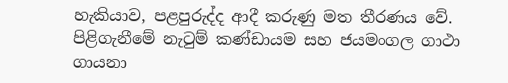හැකියාව, පළපුරුද්ද ආදී කරුණු මත තීරණය වේ. පිළිගැනීමේ නැටුම් කණ්ඩායම සහ ජයමංගල ගාථා ගායනා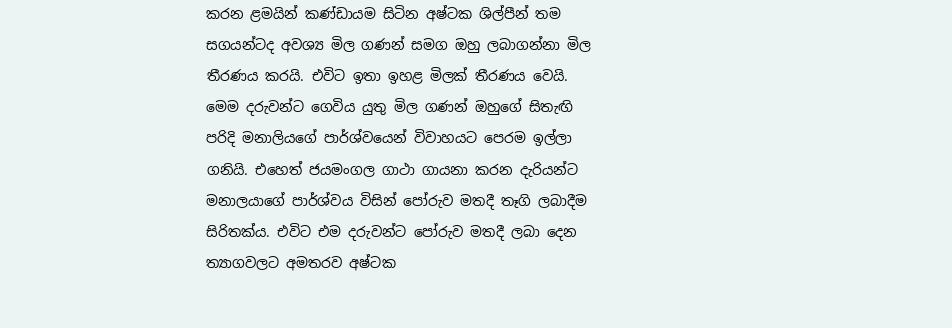කරන ළමයින් කණ්ඩායම සිටින අෂ්ටක ශිල්පීන් තම සගයන්ටද අවශ්‍ය මිල ගණන් සමග ඔහු ලබාගන්නා මිල තීරණය කරයි. එවිට ඉතා ඉහළ මිලක් තීරණය වෙයි. මෙම දරුවන්ට ගෙවිය යුතු මිල ගණන් ඔහුගේ සිතැඟි පරිදි මනාලියගේ පාර්ශ්වයෙන් විවාහයට පෙරම ඉල්ලා ගනියි. එහෙත් ජයමංගල ගාථා ගායනා කරන දැරියන්ට මනාලයාගේ පාර්ශ්වය විසින් පෝරුව මතදී තෑගි ලබාදීම සිරිතක්ය. එවිට එම දරුවන්ට පෝරුව මතදී ලබා දෙන ත්‍යාගවලට අමතරව අෂ්ටක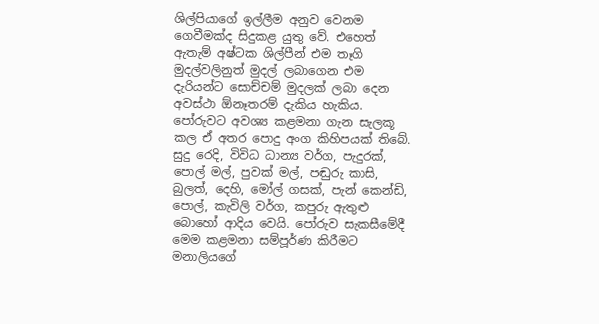ශිල්පියාගේ ඉල්ලීම අනුව වෙනම ගෙවීමක්ද සිදුකළ යුතු වේ. එහෙත් ඇතැම් අෂ්ටක ශිල්පීන් එම තෑගි මුදල්වලිනුත් මුදල් ලබාගෙන එම දැරියන්ට සොච්චම් මුදලක් ලබා දෙන අවස්ථා ඕනෑතරම් දැකිය හැකිය.
පෝරුවට අවශ්‍ය කළමනා ගැන සැලකූ කල ඒ අතර පොදු අංග කිහිපයක් තිබේ. සුදු රෙදි, විවිධ ධාන්‍ය වර්ග, පැදුරක්, පොල් මල්, පුවක් මල්, පඬුරු කාසි, බුලත්, දෙහි, මෝල් ගසක්, පැන් කෙන්ඩි, පොල්, කැවිලි වර්ග, කපුරු ඇතුළු බොහෝ ආදිය වෙයි. පෝරුව සැකසීමේදී මෙම කළමනා සම්පූර්ණ කිරීමට මනාලියගේ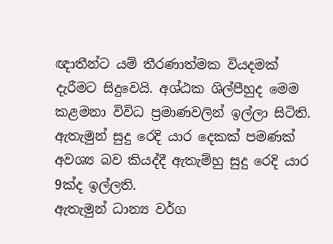ඥාතීන්ට යම් තීරණාත්මක වියදමක් දැරීමට සිදුවෙයි. අශ්ඨක ශිල්පීහුද මෙම කළමනා විවිධ ප්‍රමාණවලින් ඉල්ලා සිටිති. ඇතැමුන් සුදු රෙදි යාර දෙකක් පමණක් අවශ්‍ය බව කියද්දී ඇතැම්හු සුදු රෙදි යාර 9ක්ද ඉල්ලති.
ඇතැමුන් ධාන්‍ය වර්ග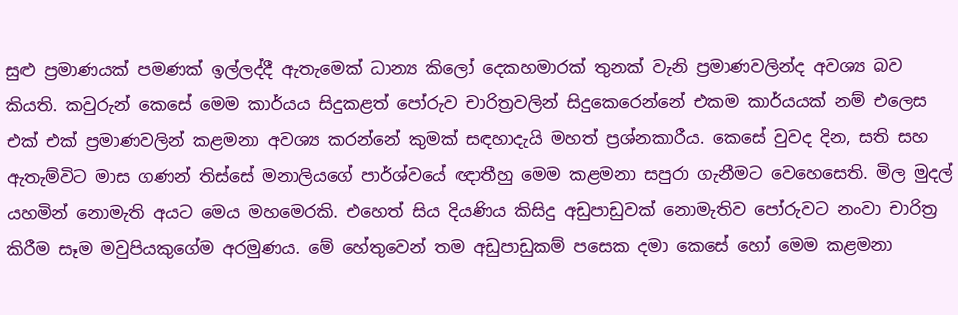සුළු ප්‍රමාණයක් පමණක් ඉල්ලද්දී ඇතැමෙක් ධාන්‍ය කිලෝ දෙකහමාරක් තුනක් වැනි ප්‍රමාණවලින්ද අවශ්‍ය බව කියති. කවුරුන් කෙසේ මෙම කාර්යය සිදුකළත් පෝරුව චාරිත්‍රවලින් සිදුකෙරෙන්නේ එකම කාර්යයක් නම් එලෙස එක් එක් ප්‍රමාණවලින් කළමනා අවශ්‍ය කරන්නේ කුමක් සඳහාදැයි මහත් ප්‍රශ්නකාරීය. කෙසේ වුවද දින, සති සහ ඇතැම්විට මාස ගණන් තිස්සේ මනාලියගේ පාර්ශ්වයේ ඥාතීහු මෙම කළමනා සපුරා ගැනීමට වෙහෙසෙති. මිල මුදල් යහමින් නොමැති අයට මෙය මහමෙරකි. එහෙත් සිය දියණිය කිසිදු අඩුපාඩුවක් නොමැතිව පෝරුවට නංවා චාරිත්‍ර කිරීම සෑම මවුපියකුගේම අරමුණය. මේ හේතුවෙන් තම අඩුපාඩුකම් පසෙක දමා කෙසේ හෝ මෙම කළමනා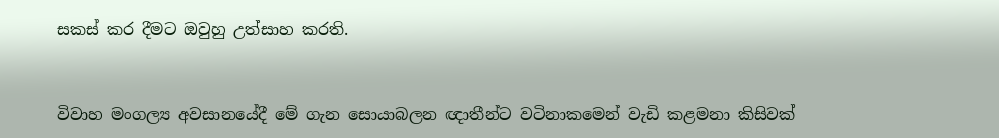සකස් කර දීමට ඔවුහු උත්සාහ කරති.


විවාහ මංගල්‍ය අවසානයේදී මේ ගැන සොයාබලන ඥාතීන්ට වටිනාකමෙන් වැඩි කළමනා කිසිවක්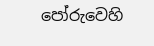පෝරුවෙහි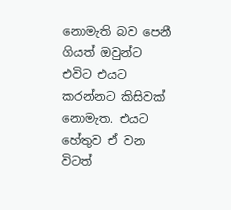නොමැති බව පෙනී ගියත් ඔවුන්ට එවිට එයට කරන්නට කිසිවක් නොමැත. එයට හේතුව ඒ වන විටත්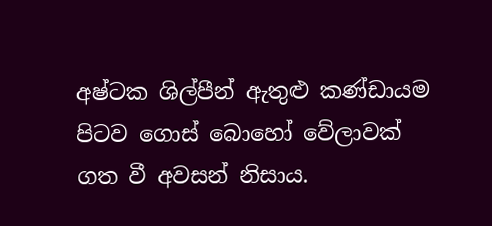අෂ්ටක ශිල්පීන් ඇතුළු කණ්ඩායම පිටව ගොස් බොහෝ වේලාවක් ගත වී අවසන් නිසාය.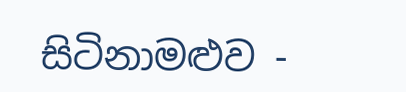සිටිනාමළුව -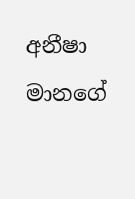අනීෂා මානගේ